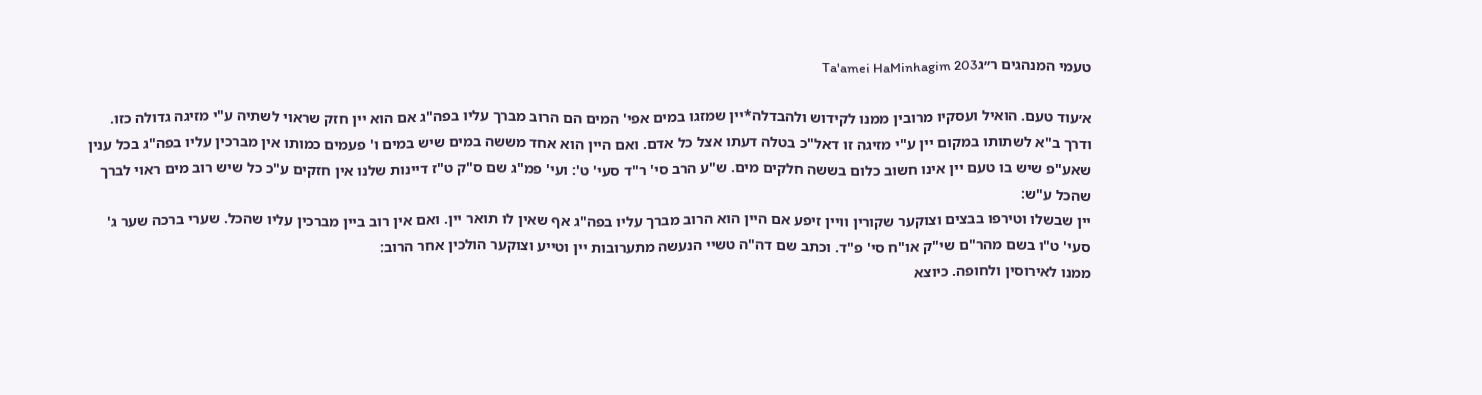טעמי המנהגים ר״גTa'amei HaMinhagim 203

א׳עוד טעם. הואיל ועסקיו מרובין ממנו לקידוש ולהבדלה*יין שמזגו במים אפי' המים הם הרוב מברך עליו בפה"ג אם הוא יין חזק שראוי לשתיה ע"י מזיגה גדולה כזו. ודרך ב"א לשתותו במקום יין ע"י מזיגה זו דאל"כ בטלה דעתו אצל כל אדם. ואם היין הוא אחד מששה במים שיש במים ו' פעמים כמותו אין מברכין עליו בפה"ג בכל ענין שאע"פ שיש בו טעם יין אינו חשוב כלום בששה חלקים מים. ש"ע הרב סי' ר"ד סעי' ט': ועי' פמ"ג שם ס"ק ט"ז דיינות שלנו אין חזקים ע"כ כל שיש רוב מים ראוי לברך שהכל ע"ש:
יין שבשלו וטירפו בבצים וצוקער שקורין וויין זיפע אם היין הוא הרוב מברך עליו בפה"ג אף שאין לו תואר יין. ואם אין רוב ביין מברכין עליו שהכל. שערי ברכה שער ג' סעי' ט"ו בשם מהר"ם שי"ק או"ח סי' פ"ד. וכתב שם דה"ה טשיי הנעשה מתערובות יין וטייע וצוקער הולכין אחר הרוב:
ממנו לאירוסין ולחופה. כיוצא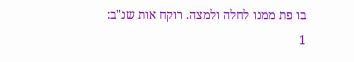בו פת ממנו לחלה ולמצה. רוקח אות שנ"ב:
1